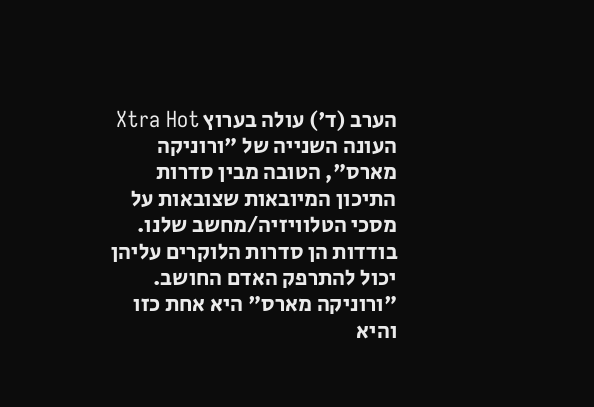הערב (ד') עולה בערוץ Xtra Hot העונה השנייה של "ורוניקה מארס", הטובה מבין סדרות התיכון המיובאות שצובאות על מסכי הטלוויזיה/מחשב שלנו. בודדות הן סדרות הלוקרים עליהן יכול להתרפק האדם החושב. "ורוניקה מארס" היא אחת כזו והיא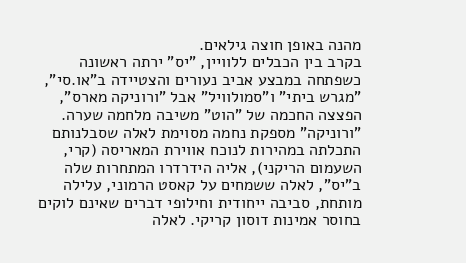מהנה באופן חוצה גילאים.
בקרב בין הכבלים ללוויין, "יס" ירתה ראשונה כשפתחה במבצע אביב נעורים והצטיידה ב"או.סי", "מגרש ביתי" ו"סמולוויל" אבל "ורוניקה מארס", הפצצה החכמה של "הוט" משיבה מלחמה שערה. "ורוניקה" מספקת נחמה מסוימת לאלה שסבלנותם התכלתה במהירות לנוכח אווירת המאריסה (קרי, השעמום הריקני), אליה הידרדרו המתחרות שלה ב"יס", לאלה ששמחים על קאסט הרמוני, עלילה מותחת, סביבה ייחודית וחילופי דברים שאינם לוקים בחוסר אמינות דוסון קריקי. לאלה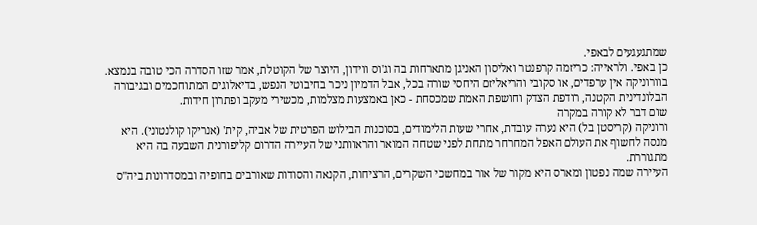שמתגעגעים לבאפי.
כן באפי. ולראייה: כריזמה קרפנטר ואליסון האניגן מתארחות בה וג'וס ווידון, היוצר של הקוטלת, אמר שזו הסדרה הכי טובה בנמצא. בוורוניקה אין ערפדים, או סקובי והריאליזם היחסי שורה בכל, אבל הדמיון ניכר בחיבוטי הנפש, בדיאלוגים המתוחכמים ובגיבורה הבלונדינית הקטנה, רודפת הצדק וחושפת האמת שמכסחת - כאן באמצעות מצלמות, מכשירי מעקב ופתרון חידות.
שום דבר לא קורה במקרה
ורוניקה (קריסטן בל) היא נערה עובדת, אחרי שעות הלימודים, בסוכנות הבילוש הפרטית של אביה, קית' (אנריקו קולנטוני). היא מנסה לחשוף את העולם האפל המחרחר מתחת לפני שטחה המואר והראוותני של העיירה הדרום קליפורנית השבעה בה היא מתגוררת.
העיירה שמה נפטון ומארס היא מקור של אור במחשכי השקרים, הרציחות, הקנאה והסודות שאורבים בחופיה ובמסדרונות ביה"ס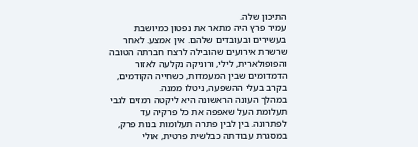התיכון שלה.
עמיר פרץ היה מתאר את נפטון כמיושבת בעשירים ובעובדים שלהם. אין אמצע. לאחר שרשרת אירועים שהובילה לרצח חברתה הטובה והפופולארית, לילי, ורוניקה נקלעה לאזור הדמדומים שבין המעמדות, כשחייה הקודמים, בקרב בעלי ההשפעה, ניטלו ממנה.
במהלך העונה הראשונה היא ליקטה רמזים לגבי תעלומת העל שאפפה את כל פרקיה עד לפתרונה. בין לבין פתרה תעלומות בנות פרק, במסגרת עבודתה כבלשית פרטית, אולי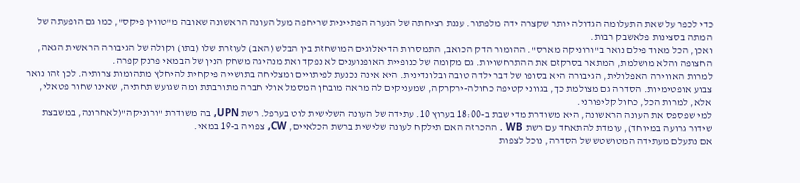כדי לכפר על שאת התעלומה הגדולה יותר שקצרה ידה מלפתור. עננת רציחתה של הנערה הפתיינית שריחפה מעל העונה הראשונה שאובה מ"טווין פיקס", כמו גם הופעתה של המתה בסצינות פלאשבק רבות.
ואכן, הכל מאוד פילם נואר ב"ורוניקה מארס". ההומור הדק הכואב, התמסרות הדיאלוגים המושחזת בין הבלש (האב) לעוזרת שלו (בתו) וקולה של הגיבורה הראשית הגאה, החצופה והלא מושלמת, המתאר בסרקזם את ההתרחשויות. גם מקומה של כנופיית האופנוענים לא נפקד ואת מנהיגה משחק הנין של הבמאי פרנק קפרה.
למרות האווירה האפלולית, הגיבורה היא בסופו של דבר ילדה טובה ובלונדינית. היא אינה נכנעת לפיתויים ומצליחה בתושייה פיקחית להיחלץ מתהומות צרותיה. לכן זהו נואר צבוע אופטימיות. הסדרה גם מצולמת כך, בגווני קטיפה כחולה-ירקרקה, שמעניקים לה מראה מובחן המסמל אולי חברה מתורבתת ומה שגועש תחתיה, שאינו שחור פטאלי, אלא, למרות הכל, כחול קליפורני.
למי שפספס את העונה הראשונה, היא משודרת מדי שבת ב-18:00 בערוץ 10. עתידה של העונה השלישית לוט בערפל. רשת UPN, בה משודרת "ורוניקה"(לאחרונה, במשבצת שידור גרועה במיוחד), עומדת להתאחד עם רשת WB . ההכרזה האם תילקח לעונה שלישית ברשת הכלאיים, CW, צפויה ב-19 במאי.
אם נתעלם מעתידה המטושטש של הסדרה, נוכל לצפות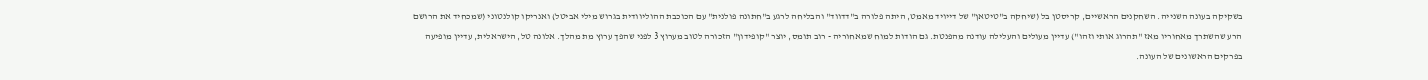בשקיקה בעונה השנייה. השחקנים הראשיים, קריסטן בל (שיחקה ב"טיטאן" של דייויד מאמט, היתה פלורה ב"דדווד" והבליחה לרגע ב"חתונה פולנית" עם הכוכבת ההוליוודית בגרוש מילי אביטל) ואנריקו קולנטוני (שמכחיד את הרושם הרע שהשתרך מאחוריו מאז "תהרוג אותי וזהו") עדיין מעולים והעלילה עודנה מהפנטת. גם הודות למוח שמאחוריה - רוב תומס, יוצר "קופידון" הזכורה לטוב מערוץ 3 לפני שהפך ערוץ מת מהלך. אלונה טל, הישראלית, עדיין מופיעה בפרקים הראשונים של העונה.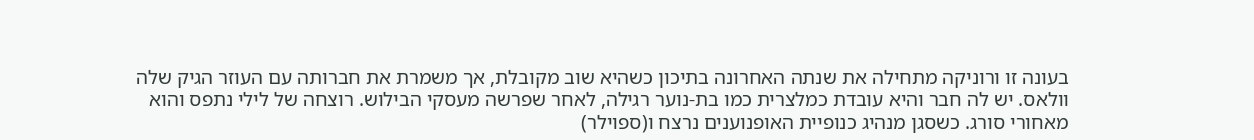בעונה זו ורוניקה מתחילה את שנתה האחרונה בתיכון כשהיא שוב מקובלת, אך משמרת את חברותה עם העוזר הגיק שלה וולאס. יש לה חבר והיא עובדת כמלצרית כמו בת-נוער רגילה, לאחר שפרשה מעסקי הבילוש. רוצחה של לילי נתפס והוא מאחורי סורג. כשסגן מנהיג כנופיית האופנוענים נרצח ו(ספוילר)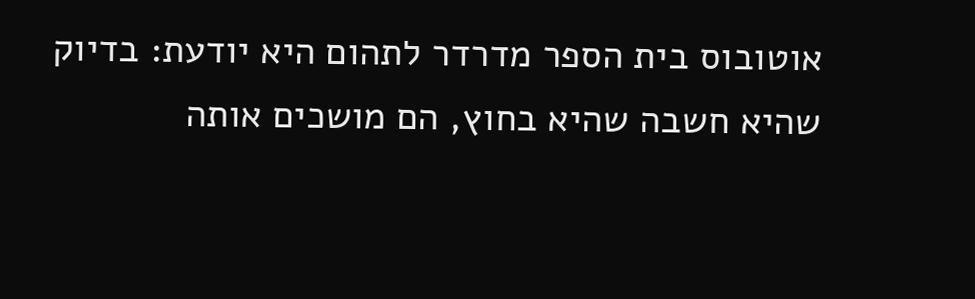אוטובוס בית הספר מדרדר לתהום היא יודעת: בדיוק שהיא חשבה שהיא בחוץ, הם מושכים אותה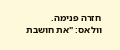חזרה פנימה.
וולאס: "את חושבת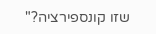שזו קונספירציה?"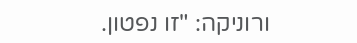ורוניקה: "זו נפטון.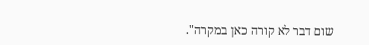שום דבר לא קורה כאן במקרה".